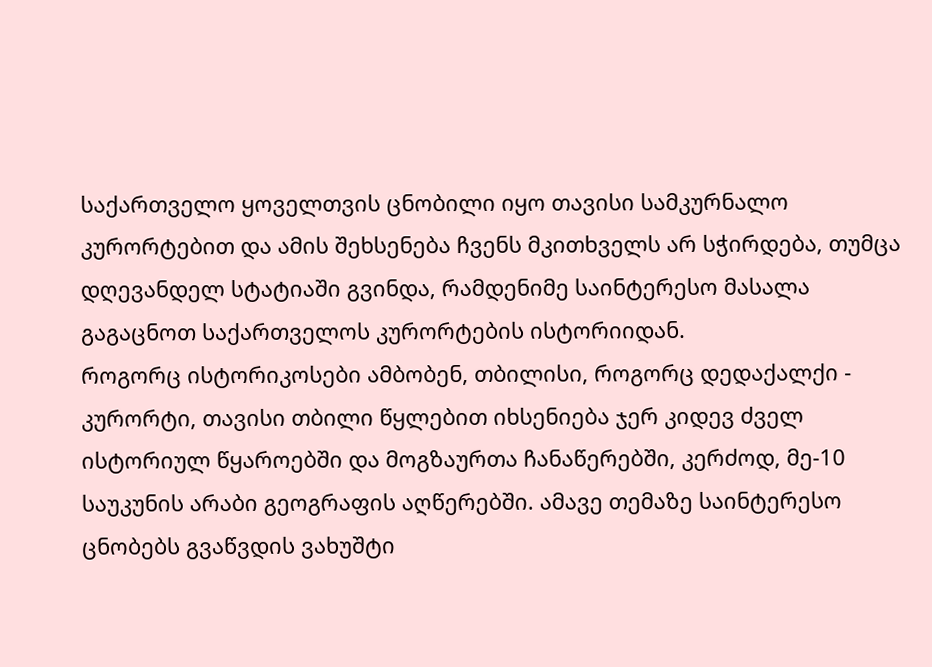საქართველო ყოველთვის ცნობილი იყო თავისი სამკურნალო კურორტებით და ამის შეხსენება ჩვენს მკითხველს არ სჭირდება, თუმცა დღევანდელ სტატიაში გვინდა, რამდენიმე საინტერესო მასალა გაგაცნოთ საქართველოს კურორტების ისტორიიდან.
როგორც ისტორიკოსები ამბობენ, თბილისი, როგორც დედაქალქი - კურორტი, თავისი თბილი წყლებით იხსენიება ჯერ კიდევ ძველ ისტორიულ წყაროებში და მოგზაურთა ჩანაწერებში, კერძოდ, მე-10 საუკუნის არაბი გეოგრაფის აღწერებში. ამავე თემაზე საინტერესო ცნობებს გვაწვდის ვახუშტი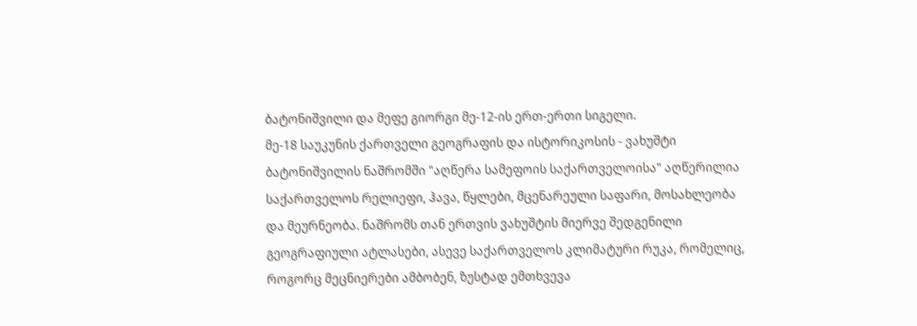ბატონიშვილი და მეფე გიორგი მე-12-ის ერთ-ერთი სიგელი.
მე-18 საუკუნის ქართველი გეოგრაფის და ისტორიკოსის - ვახუშტი ბატონიშვილის ნაშრომში "აღწერა სამეფოის საქართველოისა" აღწერილია საქართველოს რელიეფი, ჰავა, წყლები, მცენარეული საფარი, მოსახლეობა და მეურნეობა. ნაშრომს თან ერთვის ვახუშტის მიერვე შედგენილი გეოგრაფიული ატლასები, ასევე საქართველოს კლიმატური რუკა, რომელიც, როგორც მეცნიერები ამბობენ, ზუსტად ემთხვევა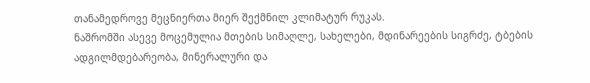თანამედროვე მეცნიერთა მიერ შექმნილ კლიმატურ რუკას.
ნაშრომში ასევე მოცემულია მთების სიმაღლე, სახელები, მდინარეების სიგრძე, ტბების ადგილმდებარეობა, მინერალური და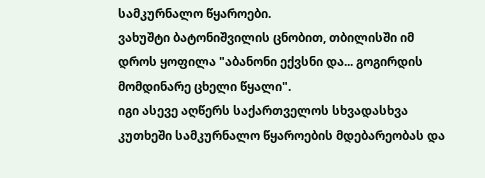სამკურნალო წყაროები.
ვახუშტი ბატონიშვილის ცნობით, თბილისში იმ დროს ყოფილა "აბანონი ექვსნი და... გოგირდის მომდინარე ცხელი წყალი".
იგი ასევე აღწერს საქართველოს სხვადასხვა კუთხეში სამკურნალო წყაროების მდებარეობას და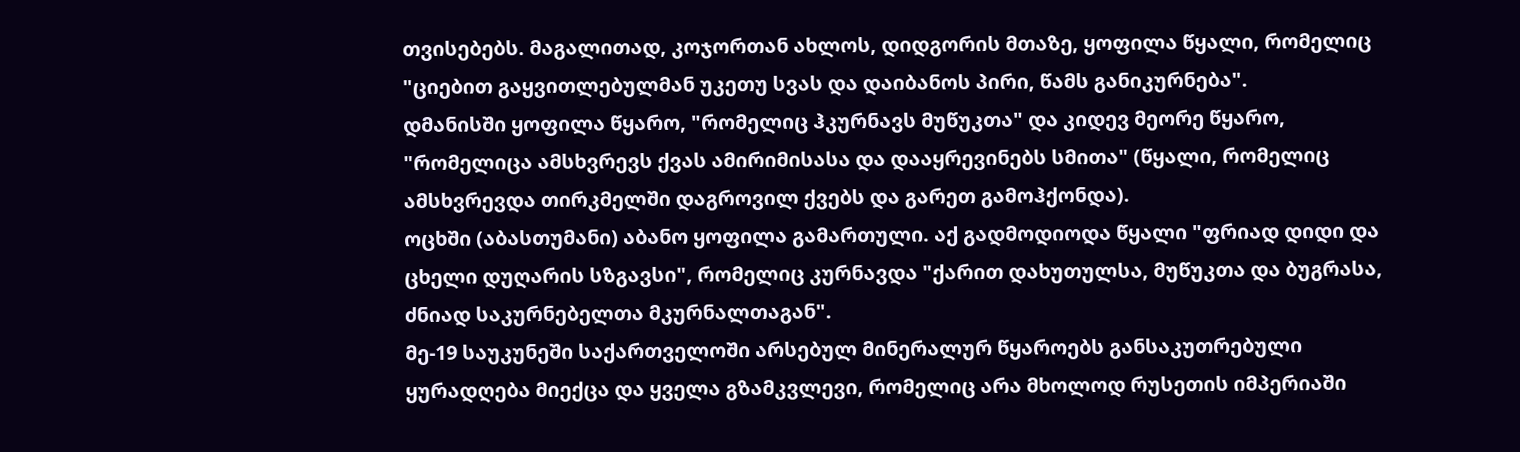თვისებებს. მაგალითად, კოჯორთან ახლოს, დიდგორის მთაზე, ყოფილა წყალი, რომელიც "ციებით გაყვითლებულმან უკეთუ სვას და დაიბანოს პირი, წამს განიკურნება".
დმანისში ყოფილა წყარო, "რომელიც ჰკურნავს მუწუკთა" და კიდევ მეორე წყარო, "რომელიცა ამსხვრევს ქვას ამირიმისასა და დააყრევინებს სმითა" (წყალი, რომელიც ამსხვრევდა თირკმელში დაგროვილ ქვებს და გარეთ გამოჰქონდა).
ოცხში (აბასთუმანი) აბანო ყოფილა გამართული. აქ გადმოდიოდა წყალი "ფრიად დიდი და ცხელი დუღარის სზგავსი", რომელიც კურნავდა "ქარით დახუთულსა, მუწუკთა და ბუგრასა, ძნიად საკურნებელთა მკურნალთაგან".
მე-19 საუკუნეში საქართველოში არსებულ მინერალურ წყაროებს განსაკუთრებული ყურადღება მიექცა და ყველა გზამკვლევი, რომელიც არა მხოლოდ რუსეთის იმპერიაში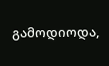გამოდიოდა,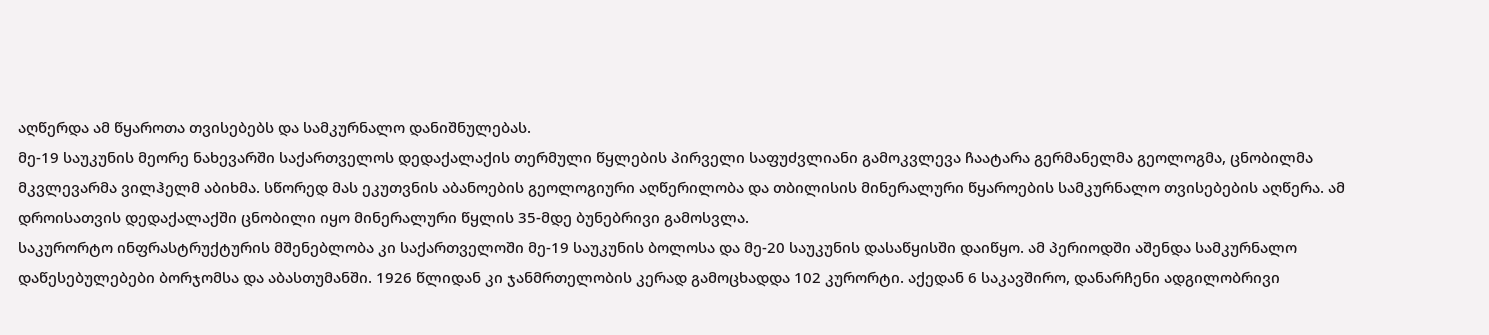აღწერდა ამ წყაროთა თვისებებს და სამკურნალო დანიშნულებას.
მე-19 საუკუნის მეორე ნახევარში საქართველოს დედაქალაქის თერმული წყლების პირველი საფუძვლიანი გამოკვლევა ჩაატარა გერმანელმა გეოლოგმა, ცნობილმა მკვლევარმა ვილჰელმ აბიხმა. სწორედ მას ეკუთვნის აბანოების გეოლოგიური აღწერილობა და თბილისის მინერალური წყაროების სამკურნალო თვისებების აღწერა. ამ დროისათვის დედაქალაქში ცნობილი იყო მინერალური წყლის 35-მდე ბუნებრივი გამოსვლა.
საკურორტო ინფრასტრუქტურის მშენებლობა კი საქართველოში მე-19 საუკუნის ბოლოსა და მე-20 საუკუნის დასაწყისში დაიწყო. ამ პერიოდში აშენდა სამკურნალო დაწესებულებები ბორჯომსა და აბასთუმანში. 1926 წლიდან კი ჯანმრთელობის კერად გამოცხადდა 102 კურორტი. აქედან 6 საკავშირო, დანარჩენი ადგილობრივი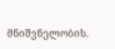მნიშვნელობის.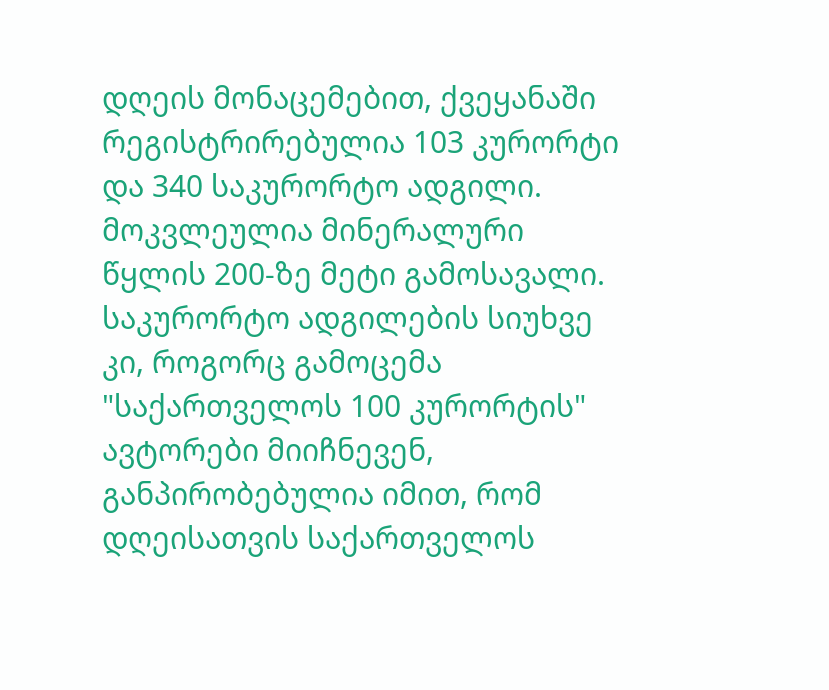დღეის მონაცემებით, ქვეყანაში რეგისტრირებულია 103 კურორტი და 340 საკურორტო ადგილი. მოკვლეულია მინერალური წყლის 200-ზე მეტი გამოსავალი. საკურორტო ადგილების სიუხვე კი, როგორც გამოცემა "საქართველოს 100 კურორტის" ავტორები მიიჩნევენ, განპირობებულია იმით, რომ დღეისათვის საქართველოს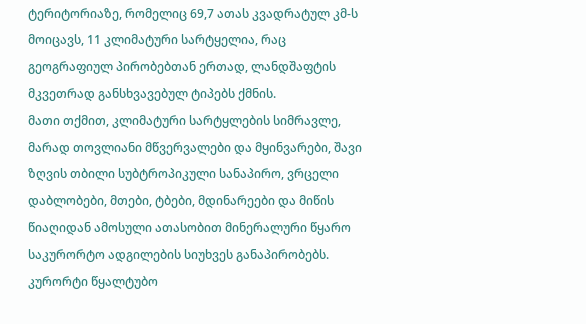ტერიტორიაზე, რომელიც 69,7 ათას კვადრატულ კმ-ს მოიცავს, 11 კლიმატური სარტყელია, რაც გეოგრაფიულ პირობებთან ერთად, ლანდშაფტის მკვეთრად განსხვავებულ ტიპებს ქმნის.
მათი თქმით, კლიმატური სარტყლების სიმრავლე, მარად თოვლიანი მწვერვალები და მყინვარები, შავი ზღვის თბილი სუბტროპიკული სანაპირო, ვრცელი დაბლობები, მთები, ტბები, მდინარეები და მიწის წიაღიდან ამოსული ათასობით მინერალური წყარო საკურორტო ადგილების სიუხვეს განაპირობებს.
კურორტი წყალტუბო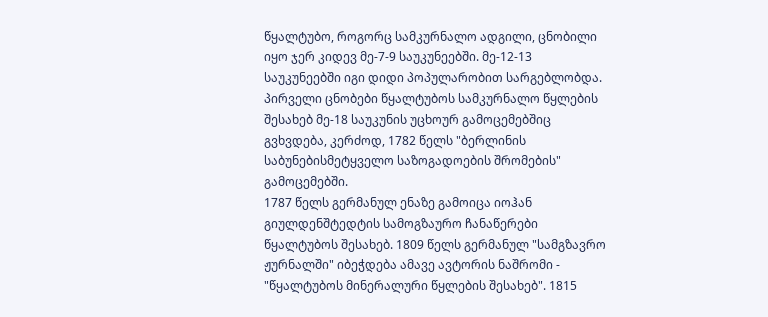წყალტუბო, როგორც სამკურნალო ადგილი, ცნობილი იყო ჯერ კიდევ მე-7-9 საუკუნეებში. მე-12-13 საუკუნეებში იგი დიდი პოპულარობით სარგებლობდა.
პირველი ცნობები წყალტუბოს სამკურნალო წყლების შესახებ მე-18 საუკუნის უცხოურ გამოცემებშიც გვხვდება, კერძოდ, 1782 წელს "ბერლინის საბუნებისმეტყველო საზოგადოების შრომების" გამოცემებში.
1787 წელს გერმანულ ენაზე გამოიცა იოჰან გიულდენშტედტის სამოგზაურო ჩანაწერები წყალტუბოს შესახებ. 1809 წელს გერმანულ "სამგზავრო ჟურნალში" იბეჭდება ამავე ავტორის ნაშრომი - "წყალტუბოს მინერალური წყლების შესახებ". 1815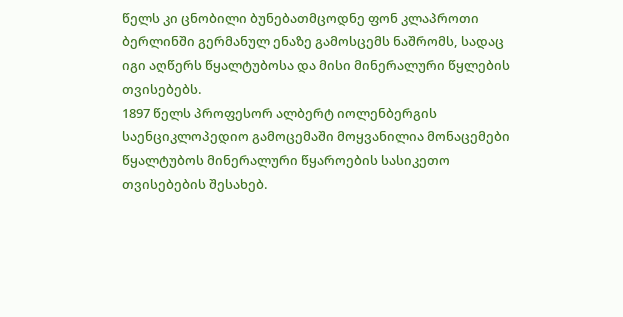წელს კი ცნობილი ბუნებათმცოდნე ფონ კლაპროთი ბერლინში გერმანულ ენაზე გამოსცემს ნაშრომს, სადაც იგი აღწერს წყალტუბოსა და მისი მინერალური წყლების თვისებებს.
1897 წელს პროფესორ ალბერტ იოლენბერგის საენციკლოპედიო გამოცემაში მოყვანილია მონაცემები წყალტუბოს მინერალური წყაროების სასიკეთო თვისებების შესახებ.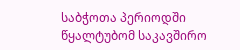საბჭოთა პერიოდში წყალტუბომ საკავშირო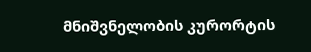მნიშვნელობის კურორტის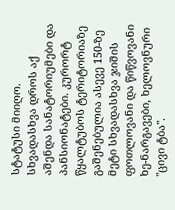სტატუსი მიიღო. სხვადასხვა დროს აქ აშენდა სანატორიუმები და პანსიონატები. კურორტ წყალტუბოს ტერიტორიაზე გაშენებულია ასევე 150-ზე მეტი სხვადასხვა ჯიშის ფოთლოვანი და წიწვოვანი ხე-ნარგავები, ხელოვნური "ცივი ტბა".